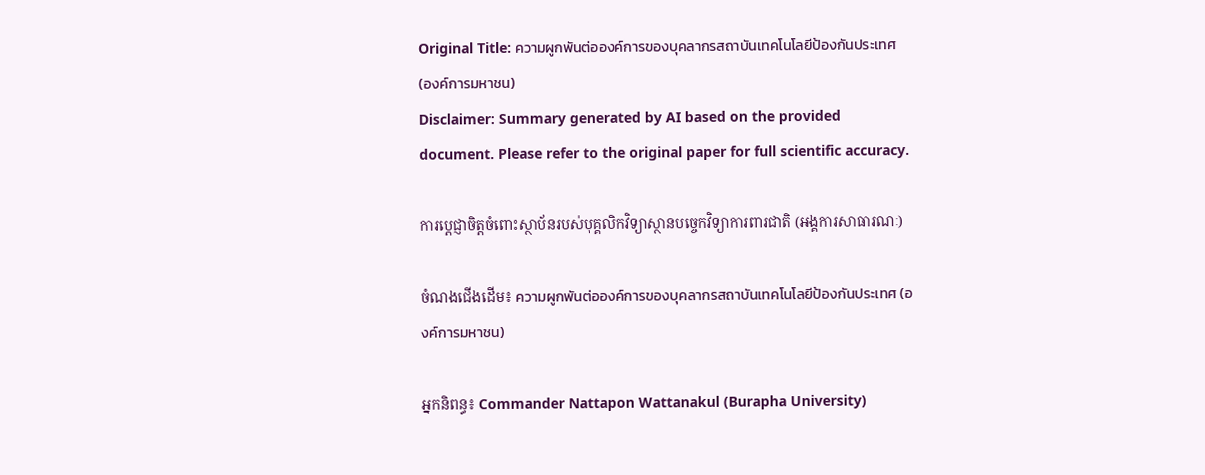Original Title: ความผูกพันต่อองค์การของบุคลากรสถาบันเทคโนโลยีป้องกันประเทศ (องค์การมหาชน)
Disclaimer: Summary generated by AI based on the provided document. Please refer to the original paper for full scientific accuracy.

ការប្តេជ្ញាចិត្តចំពោះស្ថាប័នរបស់បុគ្គលិកវិទ្យាស្ថានបច្ចេកវិទ្យាការពារជាតិ (អង្គការសាធារណៈ)

ចំណងជើងដើម៖ ความผูกพันต่อองค์การของบุคลากรสถาบันเทคโนโลยีป้องกันประเทศ (องค์การมหาชน)

អ្នកនិពន្ធ៖ Commander Nattapon Wattanakul (Burapha University)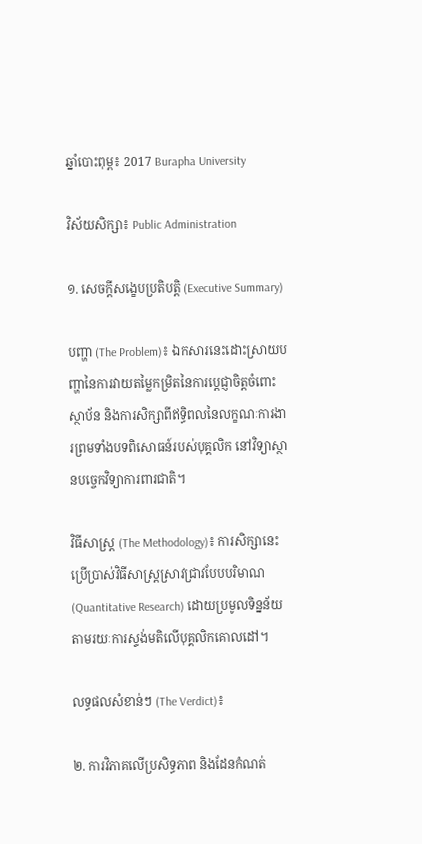ឆ្នាំបោះពុម្ព៖ 2017 Burapha University

វិស័យសិក្សា៖ Public Administration

១. សេចក្តីសង្ខេបប្រតិបត្តិ (Executive Summary)

បញ្ហា (The Problem)៖ ឯកសារនេះដោះស្រាយបញ្ហានៃការវាយតម្លៃកម្រិតនៃការប្តេជ្ញាចិត្តចំពោះស្ថាប័ន និងការសិក្សាពីឥទ្ធិពលនៃលក្ខណៈការងារព្រមទាំងបទពិសោធន៍របស់បុគ្គលិក នៅវិទ្យាស្ថានបច្ចេកវិទ្យាការពារជាតិ។

វិធីសាស្ត្រ (The Methodology)៖ ការសិក្សានេះប្រើប្រាស់វិធីសាស្ត្រស្រាវជ្រាវបែបបរិមាណ (Quantitative Research) ដោយប្រមូលទិន្នន័យតាមរយៈការស្ទង់មតិលើបុគ្គលិកគោលដៅ។

លទ្ធផលសំខាន់ៗ (The Verdict)៖

២. ការវិភាគលើប្រសិទ្ធភាព និងដែនកំណត់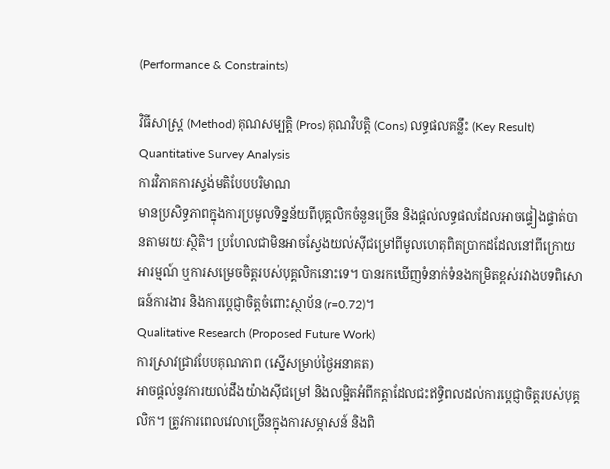(Performance & Constraints)

វិធីសាស្ត្រ (Method) គុណសម្បត្តិ (Pros) គុណវិបត្តិ (Cons) លទ្ធផលគន្លឹះ (Key Result)
Quantitative Survey Analysis
ការវិភាគការស្ទង់មតិបែបបរិមាណ
មានប្រសិទ្ធភាពក្នុងការប្រមូលទិន្នន័យពីបុគ្គលិកចំនួនច្រើន និងផ្តល់លទ្ធផលដែលអាចផ្ទៀងផ្ទាត់បានតាមរយៈស្ថិតិ។ ប្រហែលជាមិនអាចស្វែងយល់ស៊ីជម្រៅពីមូលហេតុពិតប្រាកដដែលនៅពីក្រោយអារម្មណ៍ ឬការសម្រេចចិត្តរបស់បុគ្គលិកនោះទេ។ បានរកឃើញទំនាក់ទំនងកម្រិតខ្ពស់រវាងបទពិសោធន៍ការងារ និងការប្តេជ្ញាចិត្តចំពោះស្ថាប័ន (r=0.72)។
Qualitative Research (Proposed Future Work)
ការស្រាវជ្រាវបែបគុណភាព (ស្នើសម្រាប់ថ្ងៃអនាគត)
អាចផ្តល់នូវការយល់ដឹងយ៉ាងស៊ីជម្រៅ និងលម្អិតអំពីកត្តាដែលជះឥទ្ធិពលដល់ការប្តេជ្ញាចិត្តរបស់បុគ្គលិក។ ត្រូវការពេលវេលាច្រើនក្នុងការសម្ភាសន៍ និងពិ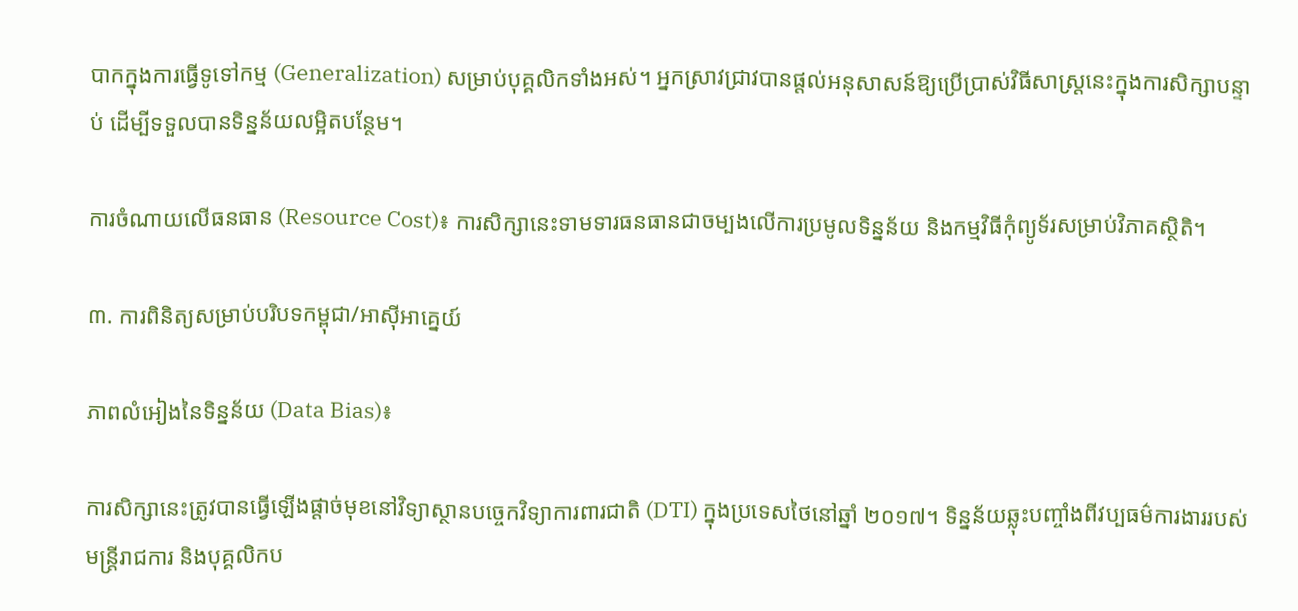បាកក្នុងការធ្វើទូទៅកម្ម (Generalization) សម្រាប់បុគ្គលិកទាំងអស់។ អ្នកស្រាវជ្រាវបានផ្តល់អនុសាសន៍ឱ្យប្រើប្រាស់វិធីសាស្ត្រនេះក្នុងការសិក្សាបន្ទាប់ ដើម្បីទទួលបានទិន្នន័យលម្អិតបន្ថែម។

ការចំណាយលើធនធាន (Resource Cost)៖ ការសិក្សានេះទាមទារធនធានជាចម្បងលើការប្រមូលទិន្នន័យ និងកម្មវិធីកុំព្យូទ័រសម្រាប់វិភាគស្ថិតិ។

៣. ការពិនិត្យសម្រាប់បរិបទកម្ពុជា/អាស៊ីអាគ្នេយ៍

ភាពលំអៀងនៃទិន្នន័យ (Data Bias)៖

ការសិក្សានេះត្រូវបានធ្វើឡើងផ្តាច់មុខនៅវិទ្យាស្ថានបច្ចេកវិទ្យាការពារជាតិ (DTI) ក្នុងប្រទេសថៃនៅឆ្នាំ ២០១៧។ ទិន្នន័យឆ្លុះបញ្ចាំងពីវប្បធម៌ការងាររបស់មន្ត្រីរាជការ និងបុគ្គលិកប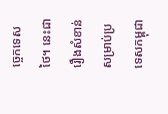ច្ចេកទេសថៃ។ នេះជារឿងសំខាន់សម្រាប់ប្រទេសកម្ពុជា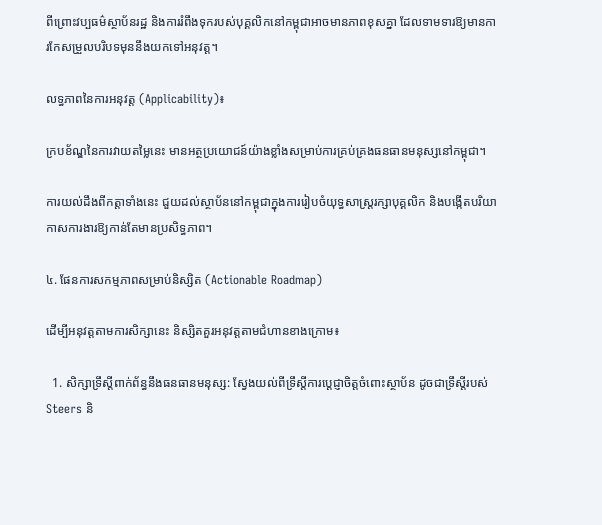ពីព្រោះវប្បធម៌ស្ថាប័នរដ្ឋ និងការរំពឹងទុករបស់បុគ្គលិកនៅកម្ពុជាអាចមានភាពខុសគ្នា ដែលទាមទារឱ្យមានការកែសម្រួលបរិបទមុននឹងយកទៅអនុវត្ត។

លទ្ធភាពនៃការអនុវត្ត (Applicability)៖

ក្របខ័ណ្ឌនៃការវាយតម្លៃនេះ មានអត្ថប្រយោជន៍យ៉ាងខ្លាំងសម្រាប់ការគ្រប់គ្រងធនធានមនុស្សនៅកម្ពុជា។

ការយល់ដឹងពីកត្តាទាំងនេះ ជួយដល់ស្ថាប័ននៅកម្ពុជាក្នុងការរៀបចំយុទ្ធសាស្ត្ររក្សាបុគ្គលិក និងបង្កើតបរិយាកាសការងារឱ្យកាន់តែមានប្រសិទ្ធភាព។

៤. ផែនការសកម្មភាពសម្រាប់និស្សិត (Actionable Roadmap)

ដើម្បីអនុវត្តតាមការសិក្សានេះ និស្សិតគួរអនុវត្តតាមជំហានខាងក្រោម៖

  1. សិក្សាទ្រឹស្តីពាក់ព័ន្ធនឹងធនធានមនុស្ស: ស្វែងយល់ពីទ្រឹស្តីការប្តេជ្ញាចិត្តចំពោះស្ថាប័ន ដូចជាទ្រឹស្តីរបស់ Steers និ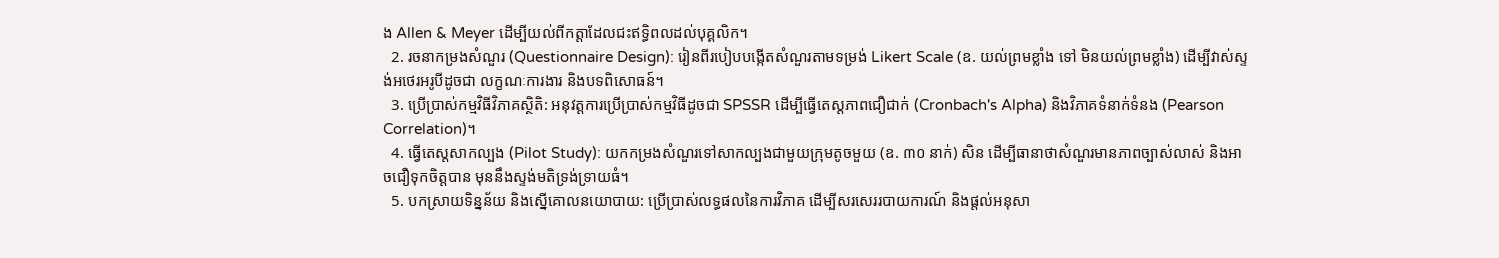ង Allen & Meyer ដើម្បីយល់ពីកត្តាដែលជះឥទ្ធិពលដល់បុគ្គលិក។
  2. រចនាកម្រងសំណួរ (Questionnaire Design): រៀនពីរបៀបបង្កើតសំណួរតាមទម្រង់ Likert Scale (ឧ. យល់ព្រមខ្លាំង ទៅ មិនយល់ព្រមខ្លាំង) ដើម្បីវាស់ស្ទង់អថេរអរូបីដូចជា លក្ខណៈការងារ និងបទពិសោធន៍។
  3. ប្រើប្រាស់កម្មវិធីវិភាគស្ថិតិ: អនុវត្តការប្រើប្រាស់កម្មវិធីដូចជា SPSSR ដើម្បីធ្វើតេស្តភាពជឿជាក់ (Cronbach's Alpha) និងវិភាគទំនាក់ទំនង (Pearson Correlation)។
  4. ធ្វើតេស្តសាកល្បង (Pilot Study): យកកម្រងសំណួរទៅសាកល្បងជាមួយក្រុមតូចមួយ (ឧ. ៣០ នាក់) សិន ដើម្បីធានាថាសំណួរមានភាពច្បាស់លាស់ និងអាចជឿទុកចិត្តបាន មុននឹងស្ទង់មតិទ្រង់ទ្រាយធំ។
  5. បកស្រាយទិន្នន័យ និងស្នើគោលនយោបាយ: ប្រើប្រាស់លទ្ធផលនៃការវិភាគ ដើម្បីសរសេររបាយការណ៍ និងផ្តល់អនុសា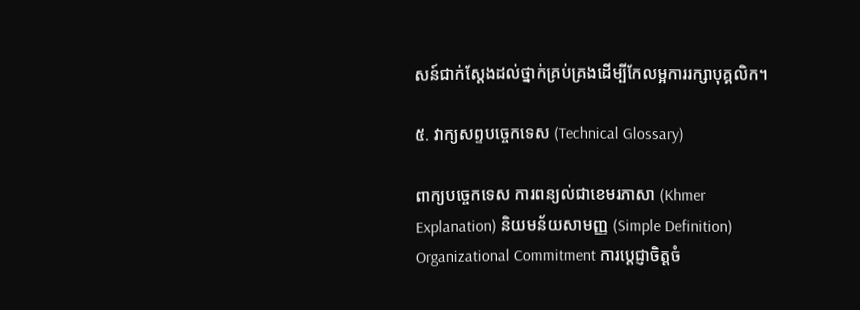សន៍ជាក់ស្តែងដល់ថ្នាក់គ្រប់គ្រងដើម្បីកែលម្អការរក្សាបុគ្គលិក។

៥. វាក្យសព្ទបច្ចេកទេស (Technical Glossary)

ពាក្យបច្ចេកទេស ការពន្យល់ជាខេមរភាសា (Khmer Explanation) និយមន័យសាមញ្ញ (Simple Definition)
Organizational Commitment ការប្តេជ្ញាចិត្តចំ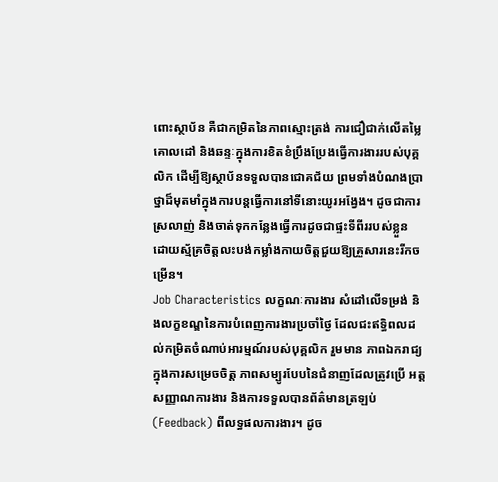ពោះស្ថាប័ន គឺជាកម្រិតនៃភាពស្មោះត្រង់ ការជឿជាក់លើតម្លៃគោលដៅ និងឆន្ទៈក្នុងការខិតខំប្រឹងប្រែងធ្វើការងាររបស់បុគ្គលិក ដើម្បីឱ្យស្ថាប័នទទួលបានជោគជ័យ ព្រមទាំងបំណងប្រាថ្នាដ៏មុតមាំក្នុងការបន្តធ្វើការនៅទីនោះយូរអង្វែង។ ដូចជាការស្រលាញ់ និងចាត់ទុកកន្លែងធ្វើការដូចជាផ្ទះទីពីររបស់ខ្លួន ដោយស្ម័គ្រចិត្តលះបង់កម្លាំងកាយចិត្តជួយឱ្យគ្រួសារនេះរីកចម្រើន។
Job Characteristics លក្ខណៈការងារ សំដៅលើទម្រង់ និងលក្ខខណ្ឌនៃការបំពេញការងារប្រចាំថ្ងៃ ដែលជះឥទ្ធិពលដល់កម្រិតចំណាប់អារម្មណ៍របស់បុគ្គលិក រួមមាន ភាពឯករាជ្យក្នុងការសម្រេចចិត្ត ភាពសម្បូរបែបនៃជំនាញដែលត្រូវប្រើ អត្តសញ្ញាណការងារ និងការទទួលបានព័ត៌មានត្រឡប់ (Feedback) ពីលទ្ធផលការងារ។ ដូច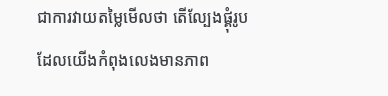ជាការវាយតម្លៃមើលថា តើល្បែងផ្គុំរូបដែលយើងកំពុងលេងមានភាព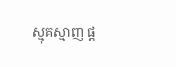ស្មុគស្មាញ ផ្ត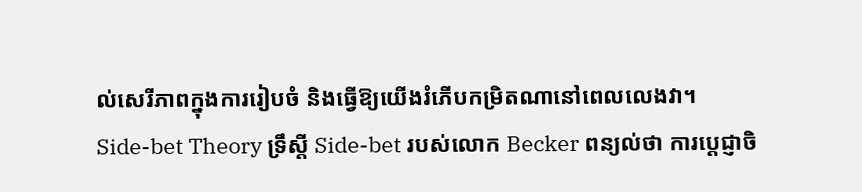ល់សេរីភាពក្នុងការរៀបចំ និងធ្វើឱ្យយើងរំភើបកម្រិតណានៅពេលលេងវា។
Side-bet Theory ទ្រឹស្តី Side-bet របស់លោក Becker ពន្យល់ថា ការប្តេជ្ញាចិ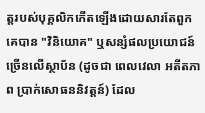ត្តរបស់បុគ្គលិកកើតឡើងដោយសារតែពួកគេបាន "វិនិយោគ" ឬសន្សំផលប្រយោជន៍ច្រើនលើស្ថាប័ន (ដូចជា ពេលវេលា អតីតភាព ប្រាក់សោធននិវត្តន៍) ដែល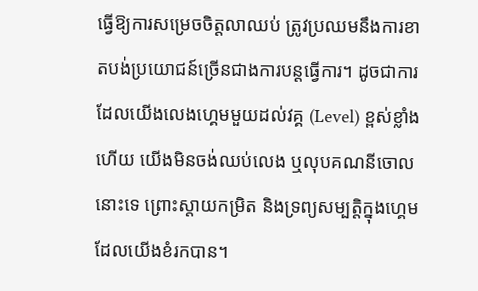ធ្វើឱ្យការសម្រេចចិត្តលាឈប់ ត្រូវប្រឈមនឹងការខាតបង់ប្រយោជន៍ច្រើនជាងការបន្តធ្វើការ។ ដូចជាការដែលយើងលេងហ្គេមមួយដល់វគ្គ (Level) ខ្ពស់ខ្លាំងហើយ យើងមិនចង់ឈប់លេង ឬលុបគណនីចោលនោះទេ ព្រោះស្តាយកម្រិត និងទ្រព្យសម្បត្តិក្នុងហ្គេមដែលយើងខំរកបាន។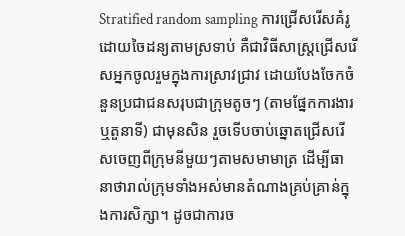Stratified random sampling ការជ្រើសរើសគំរូដោយចៃដន្យតាមស្រទាប់ គឺជាវិធីសាស្ត្រជ្រើសរើសអ្នកចូលរួមក្នុងការស្រាវជ្រាវ ដោយបែងចែកចំនួនប្រជាជនសរុបជាក្រុមតូចៗ (តាមផ្នែកការងារ ឬតួនាទី) ជាមុនសិន រួចទើបចាប់ឆ្នោតជ្រើសរើសចេញពីក្រុមនីមួយៗតាមសមាមាត្រ ដើម្បីធានាថារាល់ក្រុមទាំងអស់មានតំណាងគ្រប់គ្រាន់ក្នុងការសិក្សា។ ដូចជាការច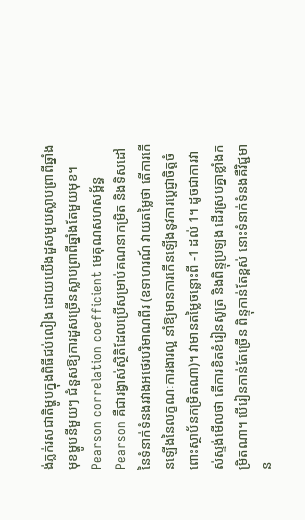ង់ភ្លក់រសជាតិម្ហូបក្នុងពិធីជប់លៀង ដោយយើងដួសមួយស្លាបព្រាពីឆ្នាំងមុខម្ហូបនីមួយៗ ជំនួសឱ្យការដួសច្រើនស្លាបព្រាពីឆ្នាំងតែមួយមុខ។
Pearson correlation coefficient មេគុណសហសម្ព័ន្ធ Pearson គឺជារង្វាស់ស្ថិតិដែលប្រើសម្រាប់គណនាកម្រិត និងទិសដៅនៃទំនាក់ទំនងរវាងអថេរបរិមាណពីរ (ឧទាហរណ៍ វាយតម្លៃថា តើការកើនឡើងនៃលក្ខណៈការងារល្អ នាំឱ្យមានការកើនឡើងនូវការប្តេជ្ញាចិត្តចំពោះស្ថាប័នកម្រិតណា)។ វាមានតម្លៃចន្លោះពី -1 ដល់ 1។ ដូចជាការវាស់ស្ទង់មើលថា តើការខិតខំរៀនសូត្រ និងពិន្ទុប្រឡង ដើរស្របគ្នាខ្លាំងកម្រិតណា។ បើរៀនកាន់តែច្រើន ពិន្ទុកាន់តែខ្ពស់ នោះទំនាក់ទំនងគឺវិជ្ជមាន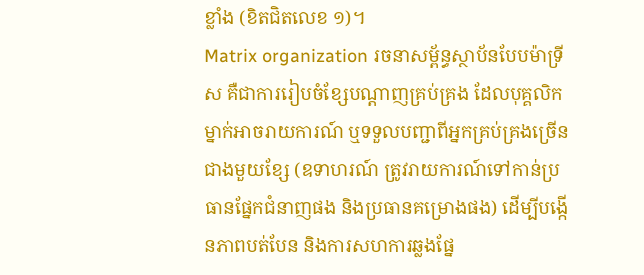ខ្លាំង (ខិតជិតលេខ ១)។
Matrix organization រចនាសម្ព័ន្ធស្ថាប័នបែបម៉ាទ្រីស គឺជាការរៀបចំខ្សែបណ្តាញគ្រប់គ្រង ដែលបុគ្គលិកម្នាក់អាចរាយការណ៍ ឬទទួលបញ្ជាពីអ្នកគ្រប់គ្រងច្រើនជាងមួយខ្សែ (ឧទាហរណ៍ ត្រូវរាយការណ៍ទៅកាន់ប្រធានផ្នែកជំនាញផង និងប្រធានគម្រោងផង) ដើម្បីបង្កើនភាពបត់បែន និងការសហការឆ្លងផ្នែ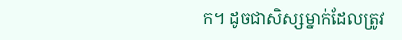ក។ ដូចជាសិស្សម្នាក់ដែលត្រូវ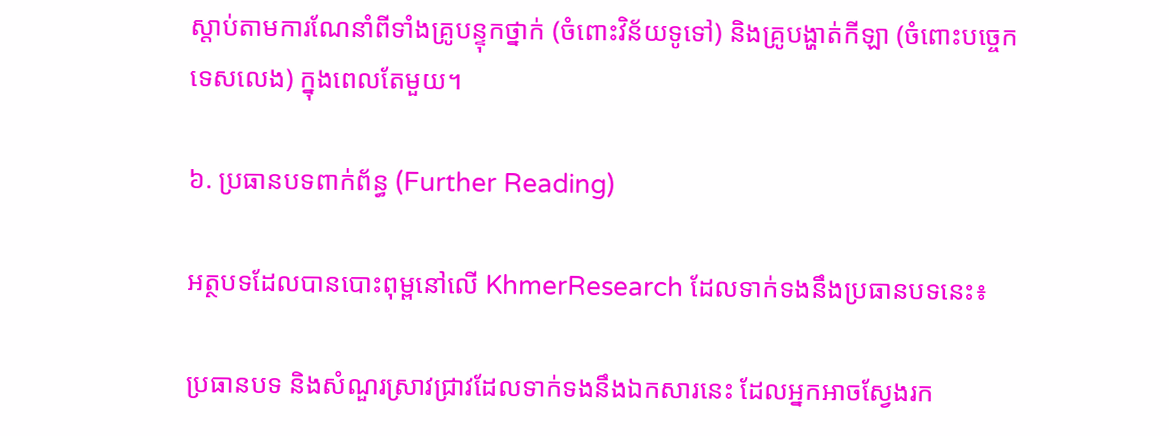ស្តាប់តាមការណែនាំពីទាំងគ្រូបន្ទុកថ្នាក់ (ចំពោះវិន័យទូទៅ) និងគ្រូបង្ហាត់កីឡា (ចំពោះបច្ចេកទេសលេង) ក្នុងពេលតែមួយ។

៦. ប្រធានបទពាក់ព័ន្ធ (Further Reading)

អត្ថបទដែលបានបោះពុម្ពនៅលើ KhmerResearch ដែលទាក់ទងនឹងប្រធានបទនេះ៖

ប្រធានបទ និងសំណួរស្រាវជ្រាវដែលទាក់ទងនឹងឯកសារនេះ ដែលអ្នកអាចស្វែងរក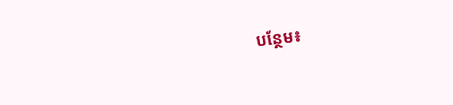បន្ថែម៖